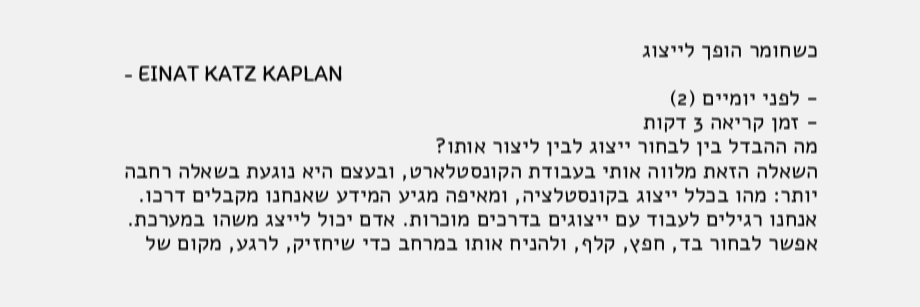כשחומר הופך לייצוג
- EINAT KATZ KAPLAN
- לפני יומיים (2)
- זמן קריאה 3 דקות
מה ההבדל בין לבחור ייצוג לבין ליצור אותו?
השאלה הזאת מלווה אותי בעבודת הקונסטלארט, ובעצם היא נוגעת בשאלה רחבה יותר: מהו בכלל ייצוג בקונסטלציה, ומאיפה מגיע המידע שאנחנו מקבלים דרכו.
אנחנו רגילים לעבוד עם ייצוגים בדרכים מוכרות. אדם יכול לייצג משהו במערכת. אפשר לבחור בד, חפץ, קלף, ולהניח אותו במרחב כדי שיחזיק, לרגע, מקום של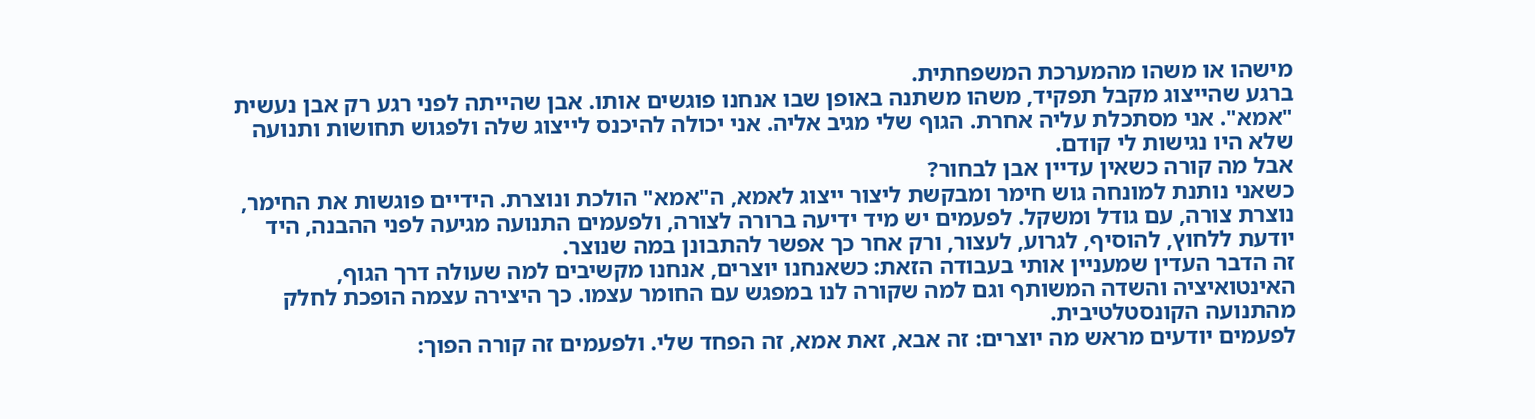מישהו או משהו מהמערכת המשפחתית.
ברגע שהייצוג מקבל תפקיד, משהו משתנה באופן שבו אנחנו פוגשים אותו. אבן שהייתה לפני רגע רק אבן נעשית "אמא". אני מסתכלת עליה אחרת. הגוף שלי מגיב אליה. אני יכולה להיכנס לייצוג שלה ולפגוש תחושות ותנועה שלא היו נגישות לי קודם.
אבל מה קורה כשאין עדיין אבן לבחור?
כשאני נותנת למונחה גוש חימר ומבקשת ליצור ייצוג לאמא, ה"אמא" הולכת ונוצרת. הידיים פוגשות את החימר, נוצרת צורה, עם גודל ומשקל. לפעמים יש מיד ידיעה ברורה לצורה, ולפעמים התנועה מגיעה לפני ההבנה, היד יודעת ללחוץ, להוסיף, לגרוע, לעצור, ורק אחר כך אפשר להתבונן במה שנוצר.
זה הדבר העדין שמעניין אותי בעבודה הזאת: כשאנחנו יוצרים, אנחנו מקשיבים למה שעולה דרך הגוף, האינטואיציה והשדה המשותף וגם למה שקורה לנו במפגש עם החומר עצמו. כך היצירה עצמה הופכת לחלק מהתנועה הקונסטלטיבית.
לפעמים יודעים מראש מה יוצרים: זה אבא, זאת אמא, זה הפחד שלי. ולפעמים זה קורה הפוך: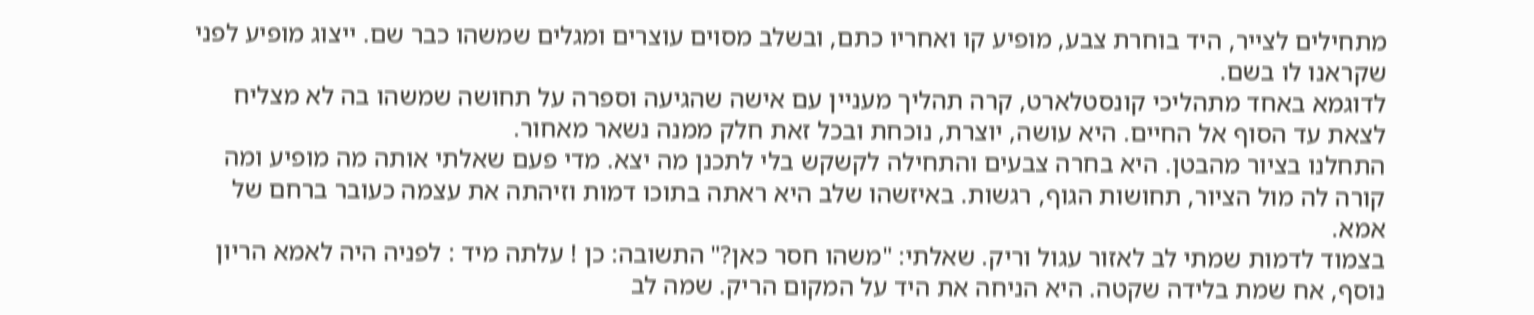מתחילים לצייר, היד בוחרת צבע, מופיע קו ואחריו כתם, ובשלב מסוים עוצרים ומגלים שמשהו כבר שם. ייצוג מופיע לפני שקראנו לו בשם.
לדוגמא באחד מתהליכי קונסטלארט, קרה תהליך מעניין עם אישה שהגיעה וספרה על תחושה שמשהו בה לא מצליח לצאת עד הסוף אל החיים. היא עושה, יוצרת, נוכחת ובכל זאת חלק ממנה נשאר מאחור.
התחלנו בציור מהבטן. היא בחרה צבעים והתחילה לקשקש בלי לתכנן מה יצא. מדי פעם שאלתי אותה מה מופיע ומה קורה לה מול הציור, תחושות הגוף, רגשות. באיזשהו שלב היא ראתה בתוכו דמות וזיהתה את עצמה כעובר ברחם של אמא.
בצמוד לדמות שמתי לב לאזור עגול וריק. שאלתי: "משהו חסר כאן?" התשובה: כן ! עלתה מיד : לפניה היה לאמא הריון נוסף, אח שמת בלידה שקטה. היא הניחה את היד על המקום הריק. שמה לב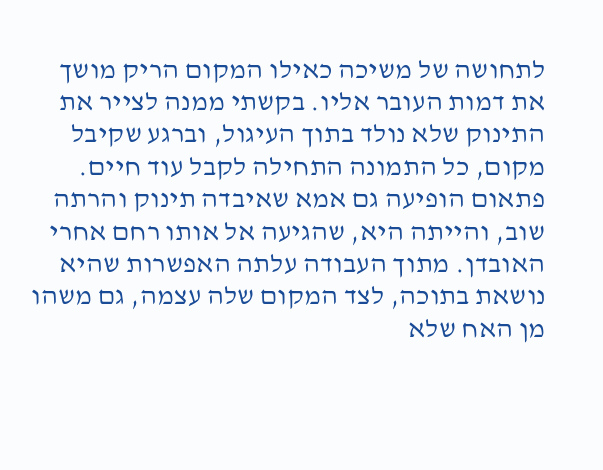לתחושה של משיכה כאילו המקום הריק מושך את דמות העובר אליו. בקשתי ממנה לצייר את התינוק שלא נולד בתוך העיגול, וברגע שקיבל מקום, כל התמונה התחילה לקבל עוד חיים. פתאום הופיעה גם אמא שאיבדה תינוק והרתה שוב, והייתה היא, שהגיעה אל אותו רחם אחרי האובדן. מתוך העבודה עלתה האפשרות שהיא נושאת בתוכה, לצד המקום שלה עצמה, גם משהו מן האח שלא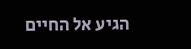הגיע אל החיים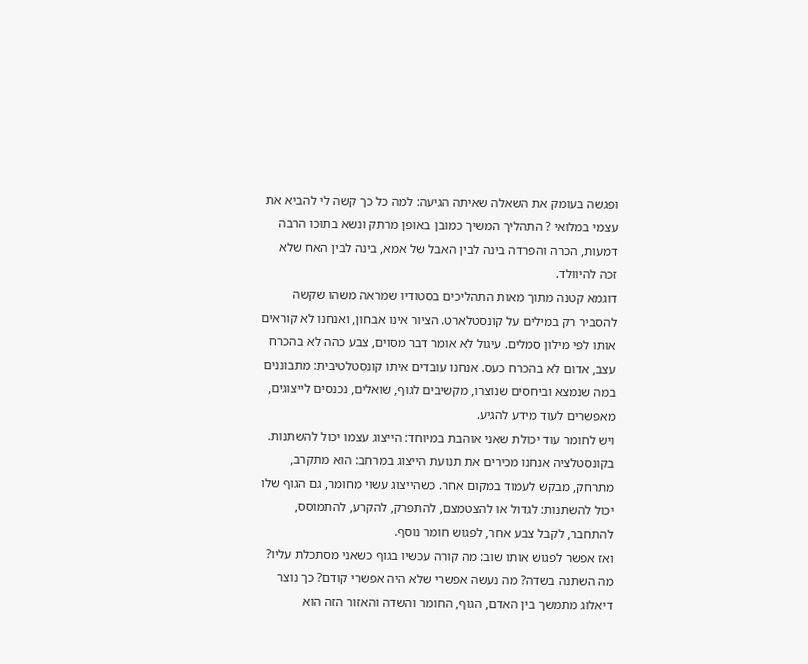ופגשה בעומק את השאלה שאיתה הגיעה: למה כל כך קשה לי להביא את עצמי במלואי ? התהליך המשיך כמובן באופן מרתק ונשא בתוכו הרבה דמעות, הכרה והפרדה בינה לבין האבל של אמא, בינה לבין האח שלא זכה להיוולד.
דוגמא קטנה מתוך מאות התהליכים בסטודיו שמראה משהו שקשה להסביר רק במילים על קונסטלארט. הציור אינו אבחון, ואנחנו לא קוראים אותו לפי מילון סמלים. עיגול לא אומר דבר מסוים, צבע כהה לא בהכרח עצב, אדום לא בהכרח כעס. אנחנו עובדים איתו קונסטלטיבית: מתבוננים במה שנמצא וביחסים שנוצרו, מקשיבים לגוף, שואלים, נכנסים לייצוגים, מאפשרים לעוד מידע להגיע.
ויש לחומר עוד יכולת שאני אוהבת במיוחד: הייצוג עצמו יכול להשתנות. בקונסטלציה אנחנו מכירים את תנועת הייצוג במרחב: הוא מתקרב, מתרחק, מבקש לעמוד במקום אחר. כשהייצוג עשוי מחומר, גם הגוף שלו יכול להשתנות: לגדול או להצטמצם, להתפרק, להקרע, להתמוסס, להתחבר, לקבל צבע אחר, לפגוש חומר נוסף.
ואז אפשר לפגוש אותו שוב: מה קורה עכשיו בגוף כשאני מסתכלת עליו? מה השתנה בשדה? מה נעשה אפשרי שלא היה אפשרי קודם? כך נוצר דיאלוג מתמשך בין האדם, הגוף, החומר והשדה והאזור הזה הוא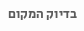בדיוק המקום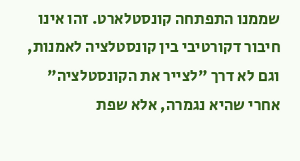שממנו התפתחה קונסטלארט. זהו אינו חיבור דקורטיבי בין קונסטלציה לאמנות, וגם לא דרך "לצייר את הקונסטלציה" אחרי שהיא נגמרה, אלא שפת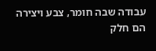עבודה שבה חומר, צבע ויצירה הם חלק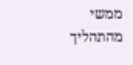ממשי מהתהליך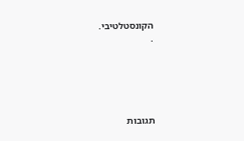הקונסטלטיבי.
.





תגובות